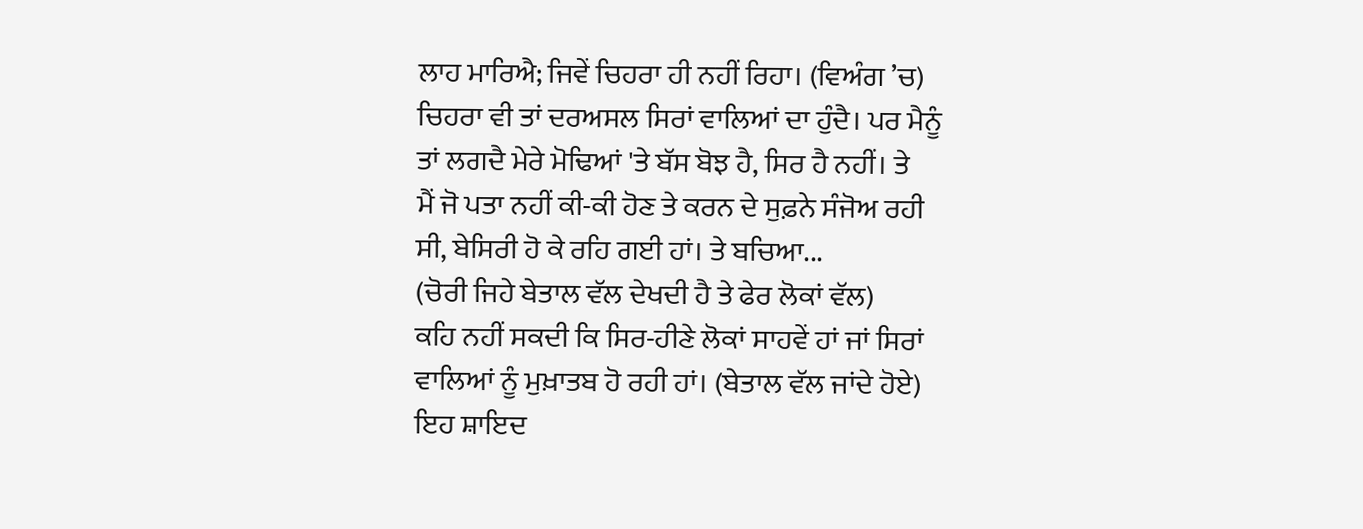ਲਾਹ ਮਾਰਿਐ; ਜਿਵੇਂ ਚਿਹਰਾ ਹੀ ਨਹੀਂ ਰਿਹਾ। (ਵਿਅੰਗ ’ਚ)
ਚਿਹਰਾ ਵੀ ਤਾਂ ਦਰਅਸਲ ਸਿਰਾਂ ਵਾਲਿਆਂ ਦਾ ਹੁੰਦੈ। ਪਰ ਮੈਨੂੰ
ਤਾਂ ਲਗਦੈ ਮੇਰੇ ਮੋਢਿਆਂ 'ਤੇ ਬੱਸ ਬੋਝ ਹੈ, ਸਿਰ ਹੈ ਨਹੀਂ। ਤੇ
ਮੈਂ ਜੋ ਪਤਾ ਨਹੀਂ ਕੀ-ਕੀ ਹੋਣ ਤੇ ਕਰਨ ਦੇ ਸੁਫ਼ਨੇ ਸੰਜੋਅ ਰਹੀ
ਸੀ, ਬੇਸਿਰੀ ਹੋ ਕੇ ਰਹਿ ਗਈ ਹਾਂ। ਤੇ ਬਚਿਆ...
(ਚੋਰੀ ਜਿਹੇ ਬੇਤਾਲ ਵੱਲ ਦੇਖਦੀ ਹੈ ਤੇ ਫੇਰ ਲੋਕਾਂ ਵੱਲ)
ਕਹਿ ਨਹੀਂ ਸਕਦੀ ਕਿ ਸਿਰ-ਹੀਣੇ ਲੋਕਾਂ ਸਾਹਵੇਂ ਹਾਂ ਜਾਂ ਸਿਰਾਂ
ਵਾਲਿਆਂ ਨੂੰ ਮੁਖ਼ਾਤਬ ਹੋ ਰਹੀ ਹਾਂ। (ਬੇਤਾਲ ਵੱਲ ਜਾਂਦੇ ਹੋਏ)
ਇਹ ਸ਼ਾਇਦ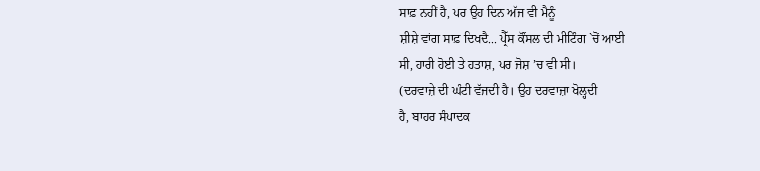ਸਾਫ਼ ਨਹੀਂ ਹੈ, ਪਰ ਉਹ ਦਿਨ ਅੱਜ ਵੀ ਮੈਨੂੰ
ਸ਼ੀਸ਼ੇ ਵਾਂਗ ਸਾਫ਼ ਦਿਖਦੈ... ਪ੍ਰੈੱਸ ਕੌਂਸਲ ਦੀ ਮੀਟਿੰਗ `ਚੋਂ ਆਈ
ਸੀ, ਹਾਰੀ ਹੋਈ ਤੇ ਹਤਾਸ਼, ਪਰ ਜੋਸ਼ ’ਚ ਵੀ ਸੀ।
(ਦਰਵਾਜ਼ੇ ਦੀ ਘੰਟੀ ਵੱਜਦੀ ਹੈ। ਉਹ ਦਰਵਾਜ਼ਾ ਖੋਲ੍ਹਦੀ
ਹੈ, ਬਾਹਰ ਸੰਪਾਦਕ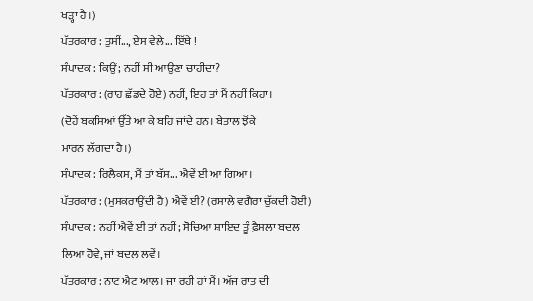ਖੜ੍ਹਾ ਹੈ।)
ਪੱਤਰਕਾਰ : ਤੁਸੀਂ..., ਏਸ ਵੇਲੇ... ਇੱਥੇ !
ਸੰਪਾਦਕ : ਕਿਉਂ; ਨਹੀਂ ਸੀ ਆਉਣਾ ਚਾਹੀਦਾ?
ਪੱਤਰਕਾਰ : (ਰਾਹ ਛੱਡਦੇ ਹੋਏ) ਨਹੀਂ, ਇਹ ਤਾਂ ਮੈਂ ਨਹੀਂ ਕਿਹਾ।
(ਦੋਹੇਂ ਬਕਸਿਆਂ ਉੱਤੇ ਆ ਕੇ ਬਹਿ ਜਾਂਦੇ ਹਨ। ਬੇਤਾਲ ਝੋਂਕੇ
ਮਾਰਨ ਲੱਗਦਾ ਹੈ।)
ਸੰਪਾਦਕ : ਰਿਲੈਕਸ, ਮੈਂ ਤਾਂ ਬੱਸ... ਐਵੇਂ ਈ ਆ ਗਿਆ।
ਪੱਤਰਕਾਰ : (ਮੁਸਕਰਾਉਂਦੀ ਹੈ) ਐਵੇਂ ਈ? (ਰਸਾਲੇ ਵਗੈਰਾ ਚੁੱਕਦੀ ਹੋਈ)
ਸੰਪਾਦਕ : ਨਹੀਂ ਐਵੇਂ ਈ ਤਾਂ ਨਹੀਂ; ਸੋਚਿਆ ਸ਼ਾਇਦ ਤੂੰ ਫ਼ੈਸਲਾ ਬਦਲ
ਲਿਆ ਹੋਵੇ, ਜਾਂ ਬਦਲ ਲਵੇਂ।
ਪੱਤਰਕਾਰ : ਨਾਟ ਐਟ ਆਲ। ਜਾ ਰਹੀ ਹਾਂ ਮੈਂ। ਅੱਜ ਰਾਤ ਦੀ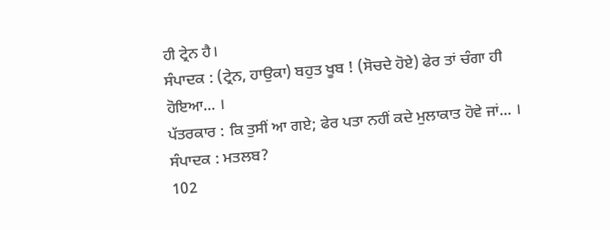ਹੀ ਟ੍ਰੇਨ ਹੈ।
ਸੰਪਾਦਕ : (ਟ੍ਰੇਨ, ਹਾਉਕਾ) ਬਹੁਤ ਖੂਬ ! (ਸੋਚਦੇ ਹੋਏ) ਫੇਰ ਤਾਂ ਚੰਗਾ ਹੀ
ਹੋਇਆ... ।
ਪੱਤਰਕਾਰ : ਕਿ ਤੁਸੀਂ ਆ ਗਏ; ਫੇਰ ਪਤਾ ਨਹੀਂ ਕਦੇ ਮੁਲਾਕਾਤ ਹੋਵੇ ਜਾਂ... ।
ਸੰਪਾਦਕ : ਮਤਲਬ?
102